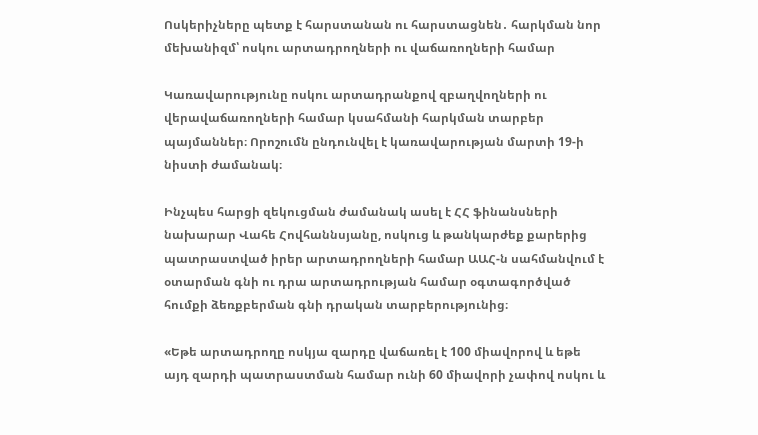Ոսկերիչները պետք է հարստանան ու հարստացնեն․ հարկման նոր մեխանիզմ՝ ոսկու արտադրողների ու վաճառողների համար

Կառավարությունը ոսկու արտադրանքով զբաղվողների ու վերավաճառողների համար կսահմանի հարկման տարբեր պայմաններ։ Որոշումն ընդունվել է կառավարության մարտի 19-ի նիստի ժամանակ։

Ինչպես հարցի զեկուցման ժամանակ ասել է ՀՀ ֆինանսների նախարար Վահե Հովհաննսյանը, ոսկուց և թանկարժեք քարերից պատրաստված իրեր արտադրողների համար ԱԱՀ-ն սահմանվում է օտարման գնի ու դրա արտադրության համար օգտագործված հումքի ձեռքբերման գնի դրական տարբերությունից։

«Եթե արտադրողը ոսկյա զարդը վաճառել է 100 միավորով և եթե այդ զարդի պատրաստման համար ունի 60 միավորի չափով ոսկու և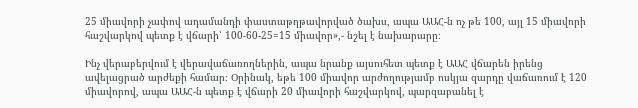25 միավորի չափով ադամանդի փաստաթղթավորված ծախս, ապա ԱԱՀ-ն ոչ թե 100, այլ 15 միավորի հաշվարկով պետք է վճարի՝ 100-60-25=15 միավոր»,- նշել է նախարարը։

Ինչ վերաբերվում է վերավաճառողներին, ապա նրանք այսուհետ պետք է ԱԱՀ վճարեն իրենց ավելացրած արժեքի համար։ Օրինակ, եթե 100 միավոր արժողությամբ ոսկյա զարդը վաճառում է 120 միավորով, ապա ԱԱՀ-ն պետք է վճարի 20 միավորի հաշվարկով, պարզաբանել է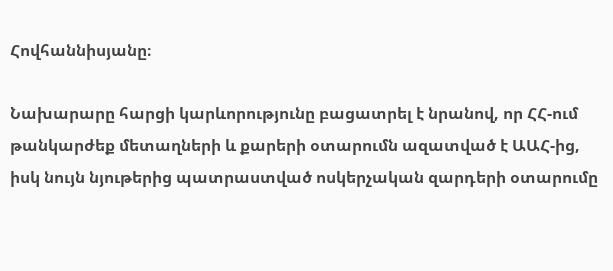Հովհաննիսյանը։

Նախարարը հարցի կարևորությունը բացատրել է նրանով, որ ՀՀ-ում թանկարժեք մետաղների և քարերի օտարումն ազատված է ԱԱՀ-ից, իսկ նույն նյութերից պատրաստված ոսկերչական զարդերի օտարումը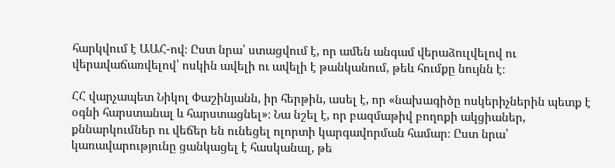հարկվում է ԱԱՀ-ով։ Ըստ նրա՝ ստացվում է, որ ամեն անգամ վերաձուլվելով ու վերավաճառվելով՝ ոսկին ավելի ու ավելի է թանկանում, թեև հումքը նույնն է։

ՀՀ վարչապետ Նիկոլ Փաշինյանն, իր հերթին, ասել է, որ «նախագիծը ոսկերիչներին պետք է օգնի հարստանալ և հարստացնել»։ Նա նշել է, որ բազմաթիվ բողոքի ակցիաներ, քննարկումներ ու վեճեր են ունեցել ոլորտի կարգավորման համար։ Ըստ նրա՝ կառավարությունը ցանկացել է հասկանալ, թե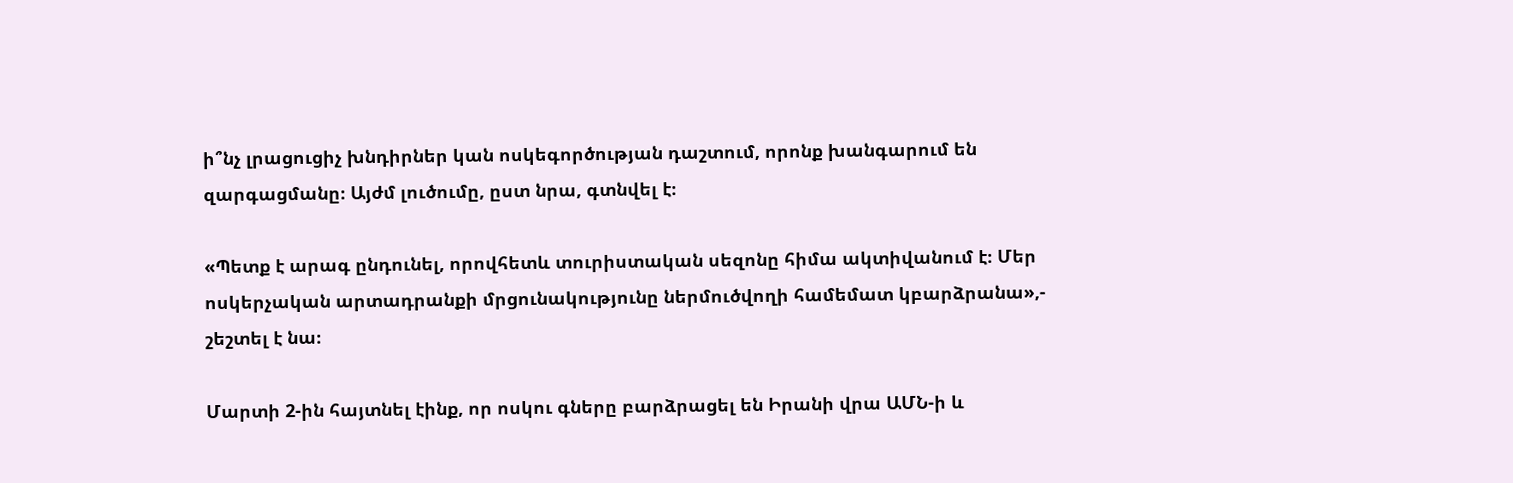ի՞նչ լրացուցիչ խնդիրներ կան ոսկեգործության դաշտում, որոնք խանգարում են զարգացմանը։ Այժմ լուծումը, ըստ նրա, գտնվել է։

«Պետք է արագ ընդունել, որովհետև տուրիստական սեզոնը հիմա ակտիվանում է։ Մեր ոսկերչական արտադրանքի մրցունակությունը ներմուծվողի համեմատ կբարձրանա»,- շեշտել է նա։

Մարտի 2-ին հայտնել էինք, որ ոսկու գները բարձրացել են Իրանի վրա ԱՄՆ-ի և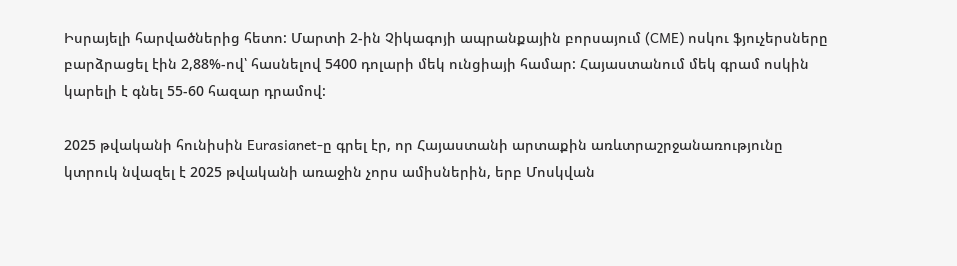Իսրայելի հարվածներից հետո: Մարտի 2-ին Չիկագոյի ապրանքային բորսայում (CME) ոսկու ֆյուչերսները բարձրացել էին 2,88%-ով՝ հասնելով 5400 դոլարի մեկ ունցիայի համար: Հայաստանում մեկ գրամ ոսկին կարելի է գնել 55-60 հազար դրամով:

2025 թվականի հունիսին Eurasianet-ը գրել էր, որ Հայաստանի արտաքին առևտրաշրջանառությունը կտրուկ նվազել է 2025 թվականի առաջին չորս ամիսներին, երբ Մոսկվան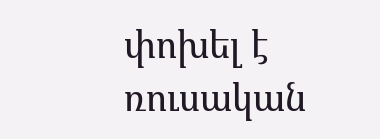փոխել է ռուսական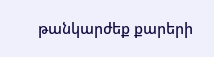թանկարժեք քարերի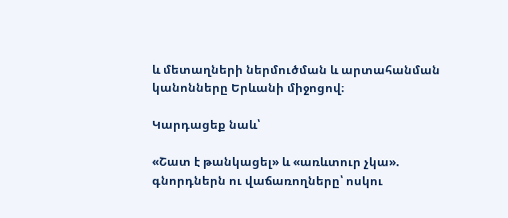և մետաղների ներմուծման և արտահանման կանոնները Երևանի միջոցով։

Կարդացեք նաև՝

«Շատ է թանկացել» և «առևտուր չկա». գնորդներն ու վաճառողները՝ ոսկու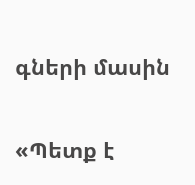գների մասին

«Պետք է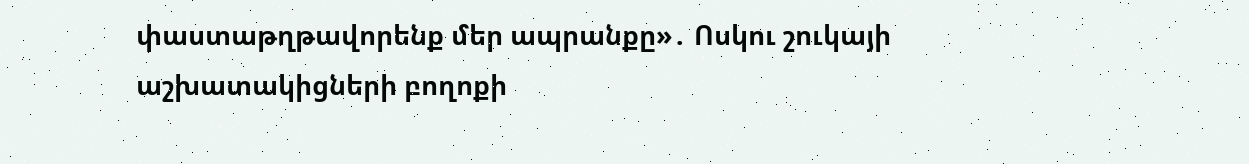փաստաթղթավորենք մեր ապրանքը»․ Ոսկու շուկայի աշխատակիցների բողոքի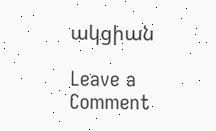ակցիան

Leave a Comment